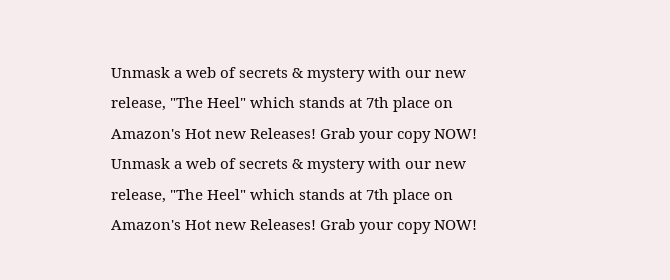Unmask a web of secrets & mystery with our new release, "The Heel" which stands at 7th place on Amazon's Hot new Releases! Grab your copy NOW!
Unmask a web of secrets & mystery with our new release, "The Heel" which stands at 7th place on Amazon's Hot new Releases! Grab your copy NOW!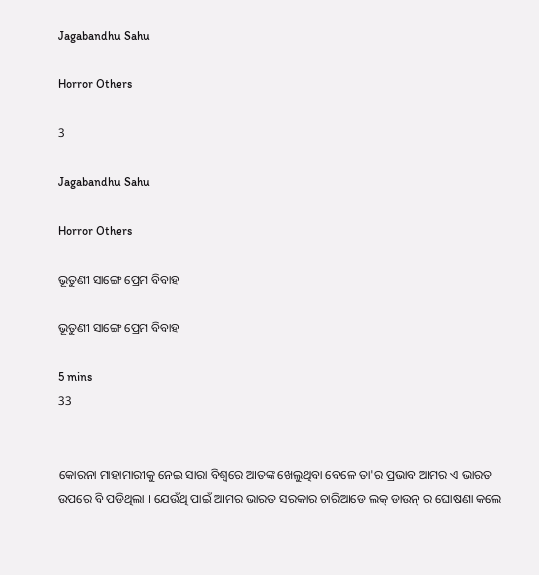Jagabandhu Sahu

Horror Others

3

Jagabandhu Sahu

Horror Others

ଭୂତୁଣୀ ସାଙ୍ଗେ ପ୍ରେମ ବିବାହ

ଭୂତୁଣୀ ସାଙ୍ଗେ ପ୍ରେମ ବିବାହ

5 mins
33


କୋରନା ମାହାମାରୀକୁ ନେଇ ସାରା ବିଶ୍ବରେ ଆତଙ୍କ ଖେଲୁଥିବା ବେଳେ ତା'ର ପ୍ରଭାବ ଆମର ଏ ଭାରତ ଉପରେ ବି ପଡିଥିଲା । ଯେଉଁଥି ପାଇଁ ଆମର ଭାରତ ସରକାର ଚାରିଆଡେ ଲକ୍ ଡାଉନ୍ ର ଘୋଷଣା କଲେ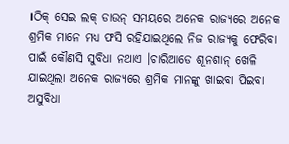।ଠିକ୍ ସେଇ ଲକ୍ ଡାଉନ୍ ସମୟରେ ଅନେକ ରାଜ୍ଯରେ ଅନେକ ଶ୍ରମିକ ମାନେ ମଧ୍ଯ ଫସି ରହିଯାଇଥିଲେ ନିଜ ରାଜ୍ଯକୁ ଫେରିବା ପାଇଁ କୌଣସି ସୁବିଧା ନଥାଏ ।ଚାରିଆଡେ ଶୂନଶାନ୍ ଖେଳି ଯାଇଥିଲା ଅନେକ ରାଜ୍ଯରେ ଶ୍ରମିକ ମାନଙ୍କୁ ଖାଇବା ପିଇବା ଅସୁବିଧା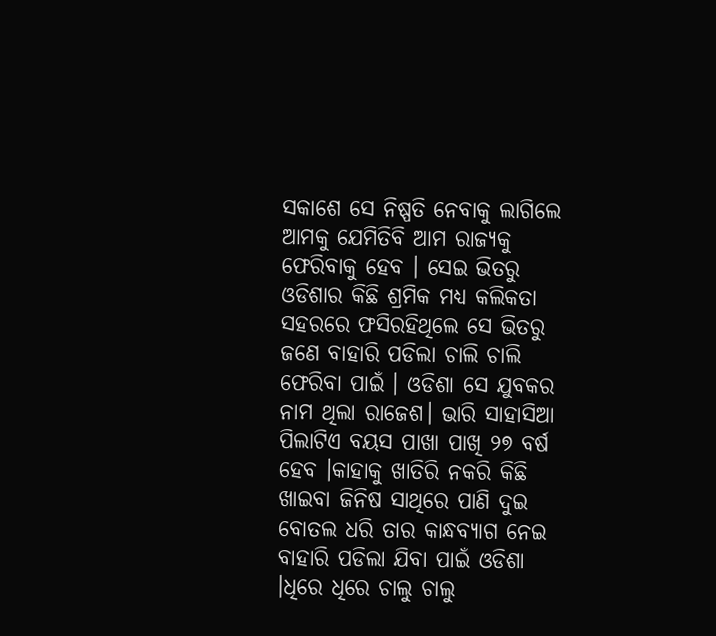ସକାଶେ ସେ ନିଷ୍ପତି ନେବାକୁ ଲାଗିଲେ ଆମକୁ ଯେମିତିବି ଆମ ରାଜ୍ଯକୁ ଫେରିବାକୁ ହେବ । ସେଇ ଭିତରୁ ଓଡିଶାର କିଛି ଶ୍ରମିକ ମଧ୍ଯ କଲିକତା ସହରରେ ଫସିରହିଥିଲେ ସେ ଭିତରୁ ଜଣେ ବାହାରି ପଡିଲା ଚାଲି ଚାଲି ଫେରିବା ପାଇଁ । ଓଡିଶା ସେ ଯୁବକର ନାମ ଥିଲା ରାଜେଶ। ଭାରି ସାହାସିଆ ପିଲାଟିଏ ବୟସ ପାଖା ପାଖି ୨୭ ବର୍ଷ ହେବ ।କାହାକୁ ଖାତିରି ନକରି କିଛି ଖାଇବା ଜିନିଷ ସାଥିରେ ପାଣି ଦୁଇ ବୋତଲ ଧରି ତାର କାନ୍ଧବ୍ୟାଗ ନେଇ ବାହାରି ପଡିଲା ଯିବା ପାଇଁ ଓଡିଶା ।ଧିରେ ଧିରେ ଚାଲୁ ଚାଲୁ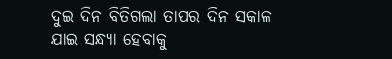ଦୁଇ ଦିନ ବିତିଗଲା ତାପର ଦିନ ସକାଳ ଯାଇ ସନ୍ଧ୍ଯା ହେବାକୁ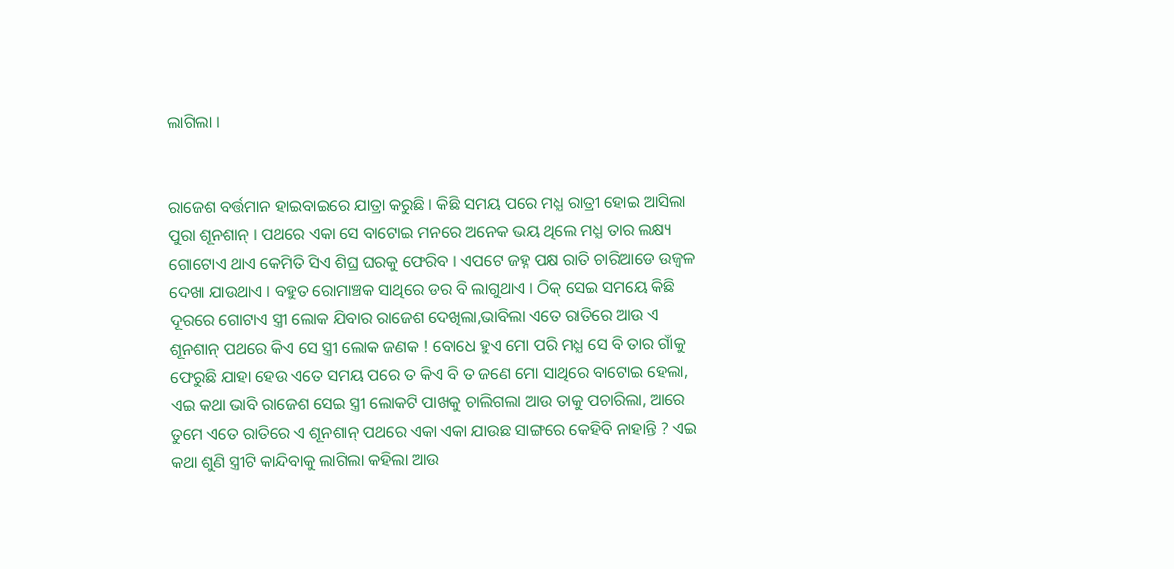ଲାଗିଲା ।


ରାଜେଶ ବର୍ତ୍ତମାନ ହାଇବାଇରେ ଯାତ୍ରା କରୁଛି । କିଛି ସମୟ ପରେ ମଧ୍ଯ ରାତ୍ରୀ ହୋଇ ଆସିଲା ପୁରା ଶୂନଶାନ୍ । ପଥରେ ଏକା ସେ ବାଟୋଇ ମନରେ ଅନେକ ଭୟ ଥିଲେ ମଧ୍ଯ ତାର ଲକ୍ଷ୍ୟ ଗୋଟୋଏ ଥାଏ କେମିତି ସିଏ ଶିଘ୍ର ଘରକୁ ଫେରିବ । ଏପଟେ ଜହ୍ନ ପକ୍ଷ ରାତି ଚାରିଆଡେ ଉଜ୍ବଳ ଦେଖା ଯାଉଥାଏ । ବହୁତ ରୋମାଞ୍ଚକ ସାଥିରେ ଡର ବି ଲାଗୁଥାଏ । ଠିକ୍ ସେଇ ସମୟେ କିଛି ଦୂରରେ ଗୋଟାଏ ସ୍ତ୍ରୀ ଲୋକ ଯିବାର ରାଜେଶ ଦେଖିଲା,ଭାବିଲା ଏତେ ରାତିରେ ଆଉ ଏ ଶୂନଶାନ୍ ପଥରେ କିଏ ସେ ସ୍ତ୍ରୀ ଲୋକ ଜଣକ ! ବୋଧେ ହୁଏ ମୋ ପରି ମଧ୍ଯ ସେ ବି ତାର ଗାଁକୁ ଫେରୁଛି ଯାହା ହେଉ ଏତେ ସମୟ ପରେ ତ କିଏ ବି ତ ଜଣେ ମୋ ସାଥିରେ ବାଟୋଇ ହେଲା, ଏଇ କଥା ଭାବି ରାଜେଶ ସେଇ ସ୍ତ୍ରୀ ଲୋକଟି ପାଖକୁ ଚାଲିଗଲା ଆଉ ତାକୁ ପଚାରିଲା, ଆରେ ତୁମେ ଏତେ ରାତିରେ ଏ ଶୂନଶାନ୍ ପଥରେ ଏକା ଏକା ଯାଉଛ ସାଙ୍ଗରେ କେହିବି ନାହାନ୍ତି ? ଏଇ କଥା ଶୁଣି ସ୍ତ୍ରୀଟି କାନ୍ଦିବାକୁ ଲାଗିଲା କହିଲା ଆଉ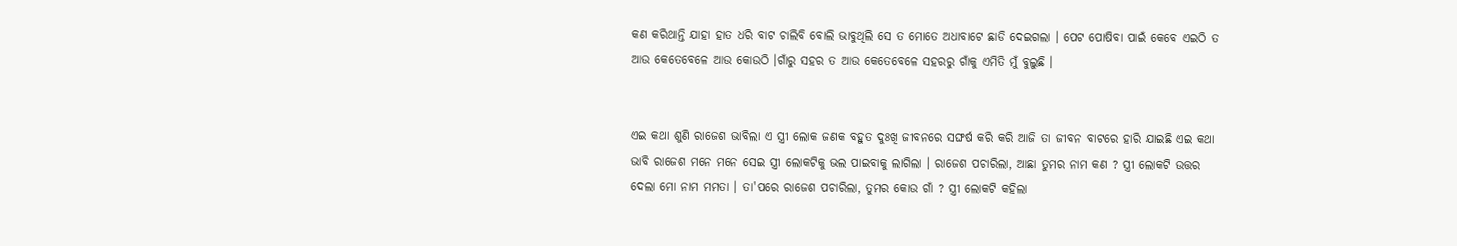କଣ କରିଥାନ୍ତି ଯାହା ହାତ ଧରି ବାଟ ଚାଲିବି ବୋଲି ଭାବୁଥିଲି ସେ ତ ମୋତେ ଅଧାବାଟେ ଛାଡି ଦେଇଗଲା । ପେଟ ପୋଷିବା ପାଇଁ କେବେ ଏଇଠି ତ ଆଉ କେତେବେଳେ ଆଉ କୋଉଠି ।ଗାଁରୁ ସହର ତ ଆଉ କେତେବେଳେ ସହରରୁ ଗାଁକୁ ଏମିତି ମୁଁ ବୁଲୁଛି ।


ଏଇ କଥା ଶୁଣି ରାଜେଶ ଭାବିଲା ଏ ସ୍ତ୍ରୀ ଲୋକ ଜଣକ ବହୁତ ଦୁଃଖି ଜୀବନରେ ସଙ୍ଘର୍ଷ କରି କରି ଆଜି ତା ଜୀବନ ବାଟରେ ହାରି ଯାଇଛି ଏଇ କଥା ଭାବି ରାଜେଶ ମନେ ମନେ ସେଇ ସ୍ତ୍ରୀ ଲୋକଟିକୁ ଭଲ ପାଇବାକୁ ଲାଗିଲା । ରାଜେଶ ପଚାରିଲା, ଆଛା ତୁମର ନାମ କଣ ? ସ୍ତ୍ରୀ ଲୋକଟି ଉତ୍ତର ଦେଲା ମୋ ନାମ ମମତା । ତା'ପରେ ରାଜେଶ ପଚାରିଲା, ତୁମର କୋଉ ଗାଁ ? ସ୍ତ୍ରୀ ଲୋକଟି କହିଲା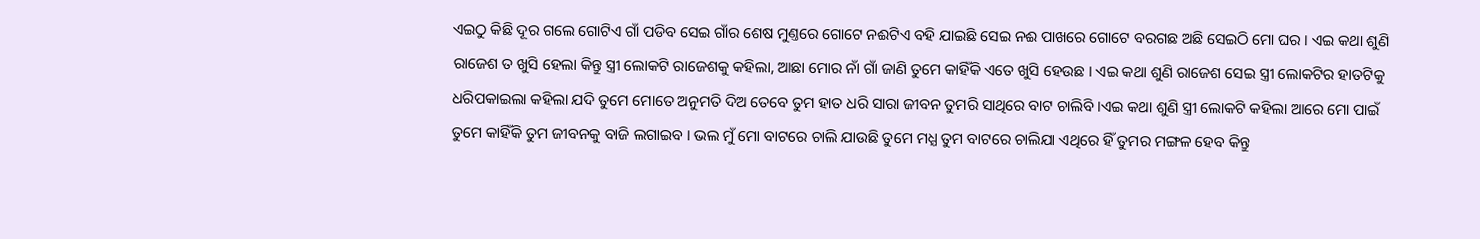ଏଇଠୁ କିଛି ଦୂର ଗଲେ ଗୋଟିଏ ଗାଁ ପଡିବ ସେଇ ଗାଁର ଶେଷ ମୁଣ୍ତରେ ଗୋଟେ ନଈଟିଏ ବହି ଯାଇଛି ସେଇ ନଈ ପାଖରେ ଗୋଟେ ବରଗଛ ଅଛି ସେଇଠି ମୋ ଘର । ଏଇ କଥା ଶୁଣି ରାଜେଶ ତ ଖୁସି ହେଲା କିନ୍ତୁ ସ୍ତ୍ରୀ ଲୋକଟି ରାଜେଶକୁ କହିଲା, ଆଛା ମୋର ନାଁ ଗାଁ ଜାଣି ତୁମେ କାହିଁକି ଏତେ ଖୁସି ହେଉଛ । ଏଇ କଥା ଶୁଣି ରାଜେଶ ସେଇ ସ୍ତ୍ରୀ ଲୋକଟିର ହାତଟିକୁ ଧରିପକାଇଲା କହିଲା ଯଦି ତୁମେ ମୋତେ ଅନୁମତି ଦିଅ ତେବେ ତୁମ ହାତ ଧରି ସାରା ଜୀବନ ତୁମରି ସାଥିରେ ବାଟ ଚାଲିବି ।ଏଇ କଥା ଶୁଣି ସ୍ତ୍ରୀ ଲୋକଟି କହିଲା ଆରେ ମୋ ପାଇଁ ତୁମେ କାହିଁକି ତୁମ ଜୀବନକୁ ବାଜି ଲଗାଇବ । ଭଲ ମୁଁ ମୋ ବାଟରେ ଚାଲି ଯାଉଛି ତୁମେ ମଧ୍ଯ ତୁମ ବାଟରେ ଚାଲିଯା ଏଥିରେ ହିଁ ତୁମର ମଙ୍ଗଳ ହେବ କିନ୍ତୁ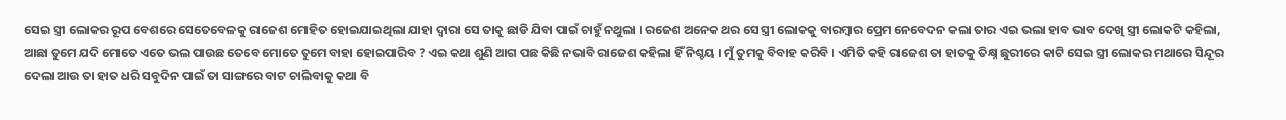ସେଇ ସ୍ତ୍ରୀ ଲୋକର ରୂପ ବେଶରେ ସେତେବେଳକୁ ରାଜେଶ ମୋହିତ ହୋଇଯାଇଥିଲା ଯାହା ଦ୍ବାରା ସେ ତାକୁ ଛାଡି ଯିବା ପାଇଁ ଚାହୁଁ ନଥୁଲା । ରଜେଶ ଅନେକ ଥର ସେ ସ୍ତ୍ରୀ ଲୋକକୁ ବାରମ୍ବାର ପ୍ରେମ ନେବେଦନ କଲା ତାର ଏଇ ଭଲା ହାବ ଭାବ ଦେଖି ସ୍ତ୍ରୀ ଲୋକଟି କହିଲା, ଆଛା ତୁମେ ଯଦି ମୋତେ ଏତେ ଭଲ ପାଉଛ ତେବେ ମୋତେ ତୁମେ ବାହା ହୋଇପାରିବ ? ଏଇ କଥା ଶୁଣି ଆଗ ପଛ କିଛି ନଭାବି ରାଜେଶ କହିଲା ହିଁ ନିଶ୍ଚୟ । ମୁଁ ତୁମକୁ ବିବାହ କରିବି । ଏମିତି କହି ରାଜେଶ ତା ହାତକୁ ତିକ୍ଷ୍ନ ଛୁରୀରେ କାଟି ସେଇ ସ୍ତ୍ରୀ ଲୋକର ମଥାରେ ସିନ୍ଦୂର ଦେଲା ଆଉ ତା ହାତ ଧରି ସବୁଦିନ ପାଇଁ ତା ସାଙ୍ଗରେ ବାଟ ଚାଲିବାକୁ କଥା ବି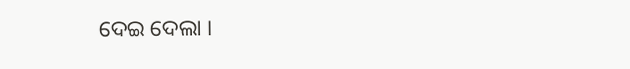ଦେଇ ଦେଲା ।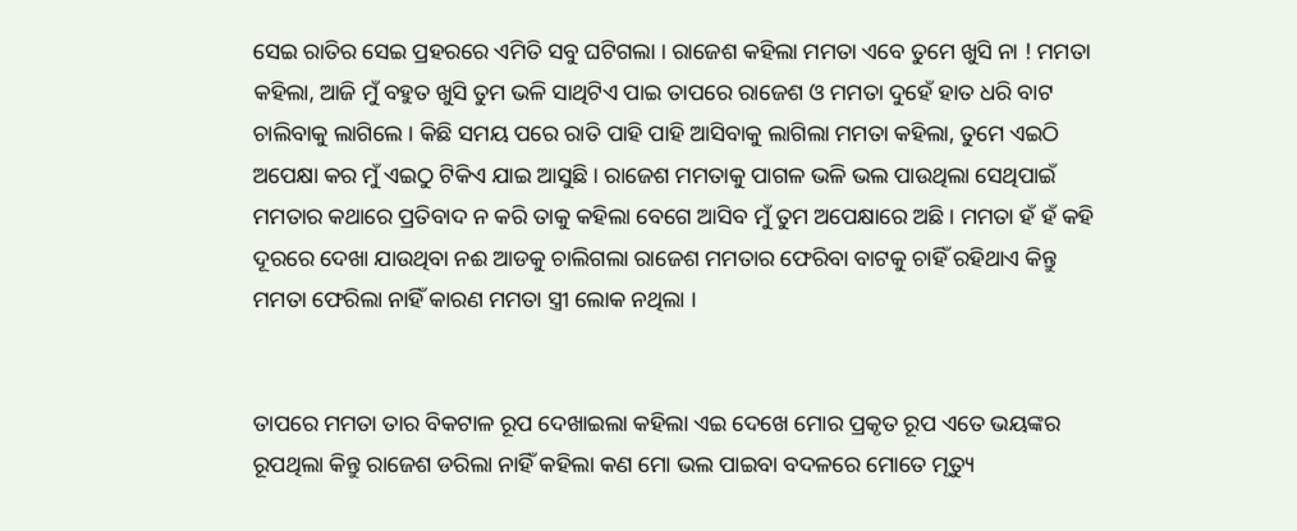ସେଇ ରାତିର ସେଇ ପ୍ରହରରେ ଏମିତି ସବୁ ଘଟିଗଲା । ରାଜେଶ କହିଲା ମମତା ଏବେ ତୁମେ ଖୁସି ନା ! ମମତା କହିଲା, ଆଜି ମୁଁ ବହୁତ ଖୁସି ତୁମ ଭଳି ସାଥିଟିଏ ପାଇ ତାପରେ ରାଜେଶ ଓ ମମତା ଦୁହେଁ ହାତ ଧରି ବାଟ ଚାଲିବାକୁ ଲାଗିଲେ । କିଛି ସମୟ ପରେ ରାତି ପାହି ପାହି ଆସିବାକୁ ଲାଗିଲା ମମତା କହିଲା, ତୁମେ ଏଇଠି ଅପେକ୍ଷା କର ମୁଁ ଏଇଠୁ ଟିକିଏ ଯାଇ ଆସୁଛି । ରାଜେଶ ମମତାକୁ ପାଗଳ ଭଳି ଭଲ ପାଉଥିଲା ସେଥିପାଇଁ ମମତାର କଥାରେ ପ୍ରତିବାଦ ନ କରି ତାକୁ କହିଲା ବେଗେ ଆସିବ ମୁଁ ତୁମ ଅପେକ୍ଷାରେ ଅଛି । ମମତା ହଁ ହଁ କହି ଦୂରରେ ଦେଖା ଯାଉଥିବା ନଈ ଆଡକୁ ଚାଲିଗଲା ରାଜେଶ ମମତାର ଫେରିବା ବାଟକୁ ଚାହିଁ ରହିଥାଏ କିନ୍ତୁ ମମତା ଫେରିଲା ନାହିଁ କାରଣ ମମତା ସ୍ତ୍ରୀ ଲୋକ ନଥିଲା ।


ତାପରେ ମମତା ତାର ବିକଟାଳ ରୂପ ଦେଖାଇଲା କହିଲା ଏଇ ଦେଖେ ମୋର ପ୍ରକୃତ ରୂପ ଏତେ ଭୟଙ୍କର ରୂପଥିଲା କିନ୍ତୁ ରାଜେଶ ଡରିଲା ନାହିଁ କହିଲା କଣ ମୋ ଭଲ ପାଇବା ବଦଳରେ ମୋତେ ମୃତ୍ୟୁ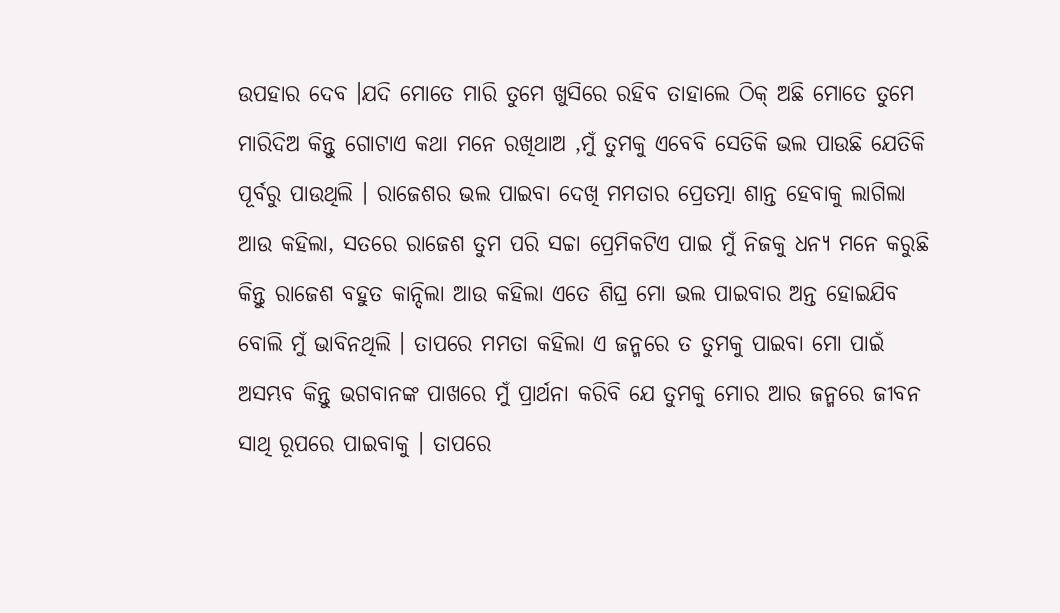ଉପହାର ଦେବ ।ଯଦି ମୋତେ ମାରି ତୁମେ ଖୁସିରେ ରହିବ ତାହାଲେ ଠିକ୍ ଅଛି ମୋତେ ତୁମେ ମାରିଦିଅ କିନ୍ତୁ ଗୋଟାଏ କଥା ମନେ ରଖିଥାଅ ,ମୁଁ ତୁମକୁ ଏବେବି ସେତିକି ଭଲ ପାଉଛି ଯେତିକି ପୂର୍ବରୁ ପାଉଥିଲି । ରାଜେଶର ଭଲ ପାଇବା ଦେଖି ମମତାର ପ୍ରେତତ୍ମା ଶାନ୍ତ ହେବାକୁ ଲାଗିଲା ଆଉ କହିଲା, ସତରେ ରାଜେଶ ତୁମ ପରି ସଚ୍ଚା ପ୍ରେମିକଟିଏ ପାଇ ମୁଁ ନିଜକୁ ଧନ୍ଯ ମନେ କରୁଛି କିନ୍ତୁ ରାଜେଶ ବହୁତ କାନ୍ଦିଲା ଆଉ କହିଲା ଏତେ ଶିଘ୍ର ମୋ ଭଲ ପାଇବାର ଅନ୍ତ ହୋଇଯିବ ବୋଲି ମୁଁ ଭାବିନଥିଲି । ତାପରେ ମମତା କହିଲା ଏ ଜନ୍ମରେ ତ ତୁମକୁ ପାଇବା ମୋ ପାଇଁ ଅସମ୍ଭବ କିନ୍ତୁ ଭଗବାନଙ୍କ ପାଖରେ ମୁଁ ପ୍ରାର୍ଥନା କରିବି ଯେ ତୁମକୁ ମୋର ଆର ଜନ୍ମରେ ଜୀବନ ସାଥି ରୂପରେ ପାଇବାକୁ । ତାପରେ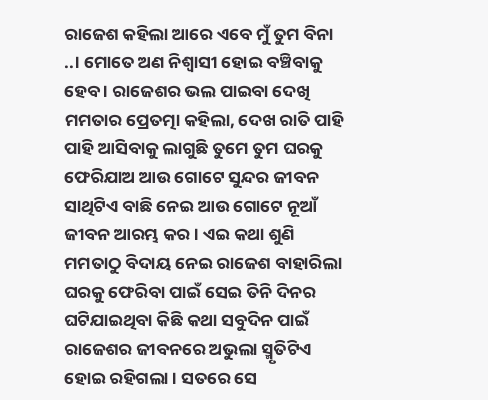ରାଜେଶ କହିଲା ଆରେ ଏବେ ମୁଁ ତୁମ ବିନା ..। ମୋତେ ଅଣ ନିଶ୍ବାସୀ ହୋଇ ବଞ୍ଚିବାକୁ ହେବ । ରାଜେଶର ଭଲ ପାଇବା ଦେଖି ମମତାର ପ୍ରେତତ୍ମା କହିଲା, ଦେଖ ରାତି ପାହି ପାହି ଆସିବାକୁ ଲାଗୁଛି ତୁମେ ତୁମ ଘରକୁ ଫେରିଯାଅ ଆଉ ଗୋଟେ ସୁନ୍ଦର ଜୀବନ ସାଥିଟିଏ ବାଛି ନେଇ ଆଉ ଗୋଟେ ନୂଆଁ ଜୀବନ ଆରମ୍ଭ କର । ଏଇ କଥା ଶୁଣି ମମତାଠୁ ବିଦାୟ ନେଇ ରାଜେଶ ବାହାରିଲା ଘରକୁ ଫେରିବା ପାଇଁ ସେଇ ତିନି ଦିନର ଘଟିଯାଇଥିବା କିଛି କଥା ସବୁଦିନ ପାଇଁ ରାଜେଶର ଜୀବନରେ ଅଭୁଲା ସ୍ମୃତିଟିଏ ହୋଇ ରହିଗଲା । ସତରେ ସେ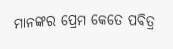ମାନଙ୍କର ପ୍ରେମ କେତେ ପବିତ୍ର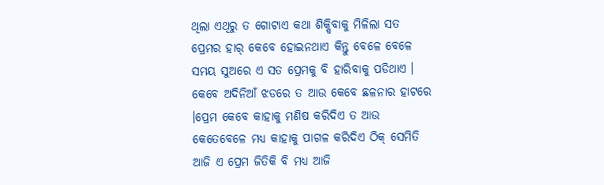ଥିଲା ଏଥିରୁ ତ ଗୋଟାଏ କଥା ଶିକ୍ଷିବାକୁ ମିଳିଲା ସତ ପ୍ରେମର ହାର୍ କେବେ ହୋଇନଥାଏ କିନ୍ତୁ ବେଳେ ବେଳେ ସମୟ ସୁଅରେ ଏ ସତ ପ୍ରେମକୁ ବି ହାରିବାକୁ ପଡିଥାଏ । କେବେ ଅଦିନିଆଁ ଝଡରେ ତ ଆଉ କେବେ ଛଳନାର ହାଟରେ ।ପ୍ରେମ କେବେ କାହାକୁ ମଣିଷ କରିଦିଏ ତ ଆଉ କେତେବେଳେ ମଧ୍ଯ କାହାକୁ ପାଗଳ କରିଦିଏ ଠିକ୍ ସେମିତି ଆଜି ଏ ପ୍ରେମ ଜିତିକି ବି ମଧ୍ଯ ଆଜି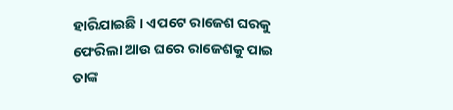ହାରିଯାଇଛି । ଏପଟେ ରାଜେଶ ଘରକୁ ଫେରିଲା ଆଉ ଘରେ ରାଜେଶକୁ ପାଇ ତାଙ୍କ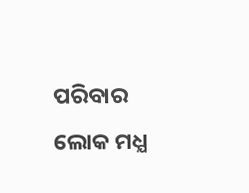ପରିବାର ଲୋକ ମଧ୍ଯ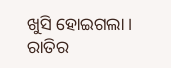ଖୁସି ହୋଇଗଲା । ରାତିର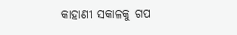କାହାଣୀ ସକାଳକୁ ଗପ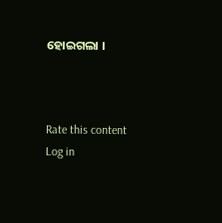ହୋଇଗଲା ।



Rate this content
Log in